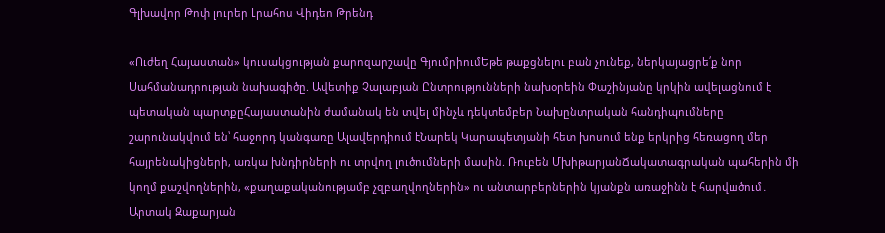Գլխավոր Թոփ լուրեր Լրահոս Վիդեո Թրենդ

«Ուժեղ Հայաստան» կուսակցության քարոզարշավը ԳյումրիումԵթե թաքցնելու բան չունեք, ներկայացրե՛ք նոր Սահմանադրության նախագիծը. Ավետիք Չալաբյան Ընտրությունների նախօրեին Փաշինյանը կրկին ավելացնում է պետական պարտքըՀայաստանին ժամանակ են տվել մինչև դեկտեմբեր Նախընտրական հանդիպումները շարունակվում են՝ հաջորդ կանգառը Ալավերդիում էՆարեկ Կարապետյանի հետ խոսում ենք երկրից հեռացող մեր հայրենակիցների, առկա խնդիրների ու տրվող լուծումների մասին. Ռուբեն ՄխիթարյանՃակատագրական պահերին մի կողմ քաշվողներին, «քաղաքականությամբ չզբաղվողներին» ու անտարբերներին կյանքն առաջինն է հարվшծում․ Արտակ Զաքարյան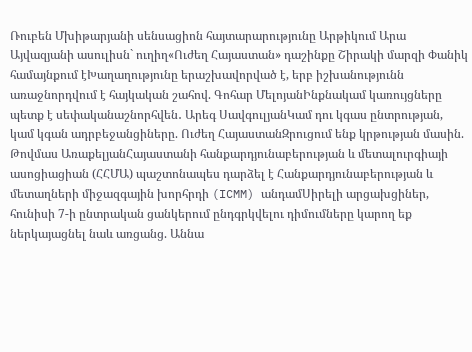Ռուբեն Մխիթարյանի սենսացիոն հայտարարությունը Արթիկում Արա Այվազյանի ասուլիսն` ուղիղ«Ուժեղ Հայաստան» դաշինքը Շիրակի մարզի Փանիկ համայնքում էԽաղաղությունը երաշխավորված է, երբ իշխանությունն առաջնորդվում է հայկական շահով. Գոհար ՄելոյանԻնքնակամ կառույցները պետք է սեփականաշնորհվեն․ Արեգ ՍավգուլյանԿամ դու կգաս ընտրության, կամ կգան ադրբեջանցիները. Ուժեղ ՀայաստանԶրուցում ենք կրթության մասին. Թովմաս ԱռաքելյանՀայաստանի հանքարդյունաբերության և մետալուրգիայի ասոցիացիան (ՀՀՄԱ) պաշտոնապես դարձել է Հանքարդյունաբերության և մետաղների միջազգային խորհրդի (ICMM) անդամՍիրելի արցախցիներ, հունիսի 7-ի ընտրական ցանկերում ընդգրկվելու դիմումները կարող եք ներկայացնել նաև առցանց. Աննա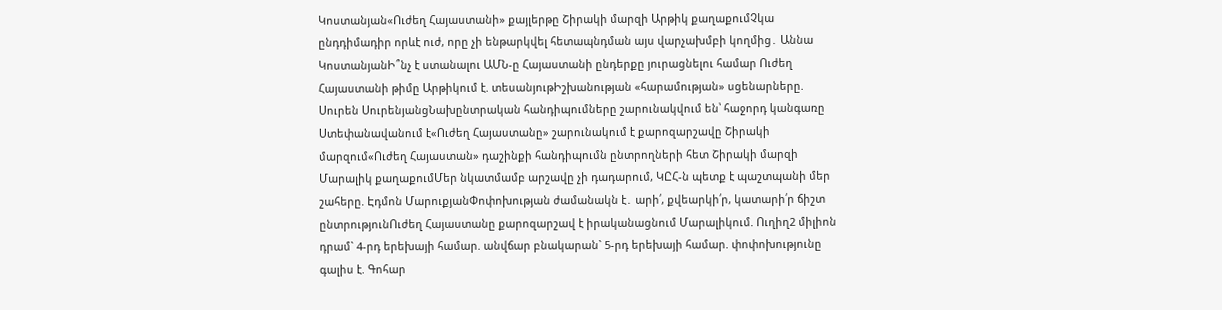Կոստանյան«Ուժեղ Հայաստանի» քայլերթը Շիրակի մարզի Արթիկ քաղաքումՉկա ընդդիմադիր որևէ ուժ, որը չի ենթարկվել հետապնդման այս վարչախմբի կողմից․ Աննա ԿոստանյանԻ՞նչ է ստանալու ԱՄՆ-ը Հայաստանի ընդերքը յուրացնելու համար Ուժեղ Հայաստանի թիմը Արթիկում է. տեսանյութԻշխանության «հարամության» սցենարները. Սուրեն ՍուրենյանցՆախընտրական հանդիպումները շարունակվում են՝ հաջորդ կանգառը Ստեփանավանում է«Ուժեղ Հայաստանը» շարունակում է քարոզարշավը Շիրակի մարզում«Ուժեղ Հայաստան» դաշինքի հանդիպումն ընտրողների հետ Շիրակի մարզի Մարալիկ քաղաքումՄեր նկատմամբ արշավը չի դադարում, ԿԸՀ-ն պետք է պաշտպանի մեր շահերը. Էդմոն ՄարուքյանՓոփոխության ժամանակն է․ արի՛, քվեարկի՛ր, կատարի՛ր ճիշտ ընտրությունՈւժեղ Հայաստանը քարոզարշավ է իրականացնում Մարալիկում. Ուղիղ2 միլիոն դրամ` 4-րդ երեխայի համար. անվճար բնակարան` 5-րդ երեխայի համար. փոփոխությունը գալիս է. Գոհար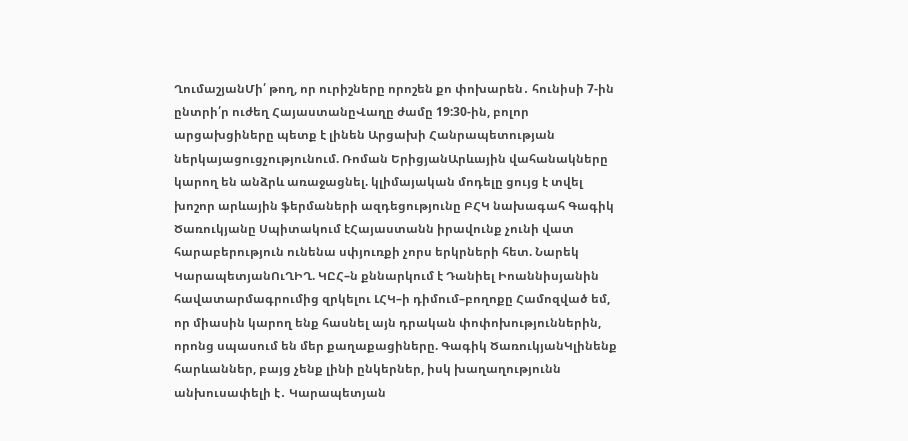ՂումաշյանՄի՛ թող, որ ուրիշները որոշեն քո փոխարեն․ հունիսի 7-ին ընտրի՛ր ուժեղ ՀայաստանըՎաղը ժամը 19:30-ին, բոլոր արցախցիները պետք է լինեն Արցախի Հանրապետության ներկայացուցչությունում. Ռոման ԵրիցյանԱրևային վահանակները կարող են անձրև առաջացնել. կլիմայական մոդելը ցույց է տվել խոշոր արևային ֆերմաների ազդեցությունը ԲՀԿ նախագահ Գագիկ Ծառուկյանը Սպիտակում էՀայաստանն իրավունք չունի վատ հարաբերություն ունենա սփյուռքի չորս երկրների հետ. Նարեկ ԿարապետյանՈւՂԻՂ. ԿԸՀ–ն քննարկում է Դանիել Իոաննիսյանին հավատարմագրումից զրկելու ԼՀԿ–ի դիմում–բողոքը Համոզված եմ, որ միասին կարող ենք հասնել այն դրական փոփոխություններին, որոնց սպասում են մեր քաղաքացիները. Գագիկ ԾառուկյանԿլինենք հարևաններ, բայց չենք լինի ընկերներ, իսկ խաղաղությունն անխուսափելի է․ Կարապետյան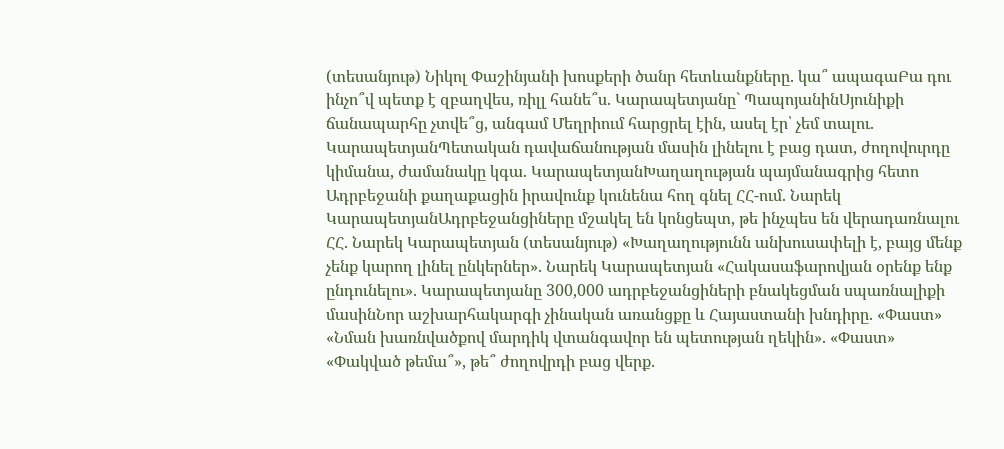(տեսանյութ) Նիկոլ Փաշինյանի խոսքերի ծանր հետևանքները. կա՞ ապագաԲա դու ինչո՞վ պետք է զբաղվես, ռիլլ հանե՞ս. Կարապետյանը` ՊապոյանինՍյունիքի ճանապարհը չտվե՞ց, անգամ Մեղրիում հարցրել էին, ասել էր՝ չեմ տալու. ԿարապետյանՊետական դավաճանության մասին լինելու է բաց դատ, ժողովուրդը կիմանա, ժամանակը կգա. ԿարապետյանԽաղաղության պայմանագրից հետո Ադրբեջանի քաղաքացին իրավունք կունենա հող գնել ՀՀ-ում. Նարեկ ԿարապետյանԱդրբեջանցիները մշակել են կոնցեպտ, թե ինչպես են վերադառնալու ՀՀ. Նարեկ Կարապետյան (տեսանյութ) «Խաղաղությունն անխուսափելի է, բայց մենք չենք կարող լինել ընկերներ». Նարեկ Կարապետյան «Հակասաֆարովյան օրենք ենք ընդունելու». Կարապետյանը 300,000 ադրբեջանցիների բնակեցման սպառնալիքի մասինՆոր աշխարհակարգի չինական առանցքը և Հայաստանի խնդիրը. «Փաստ» «Նման խառնվածքով մարդիկ վտանգավոր են պետության ղեկին». «Փաստ» «Փակված թեմա՞», թե՞ ժողովրդի բաց վերք.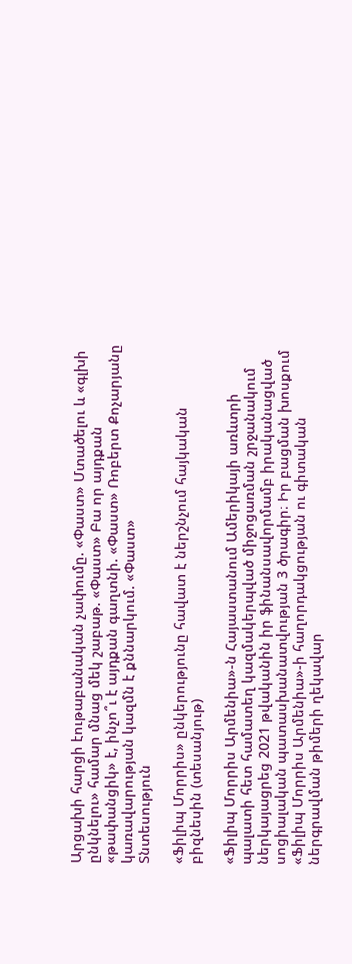Արցախի հարցի էութաբանական չափումը. «Փաստ» Մտածելու և «գլխի ընկնելու» համար մնաց մեկ շաբաթ. «Փաստ» Բա որ այդքան «թափանցիկ» է, ինչո՞ւ է այդքան գաղտնի. «Փաստ» Ռոբերտ Քոչարյանը կառավարության կազմն է քննարկում. «Փաստ»
Տնտեսություն

«Ֆիլիպ Մորրիս» ընկերությունը հավատ է ներշնչում հայկական բիզնեսին (տեսանյութ)

«Ֆիլիպ Մորրիս Արմենիա»-ն Հայաստանում Ամերիկայի առևտրի պալատի հետ համատեղ կազմակերպված միջոցառման շրջանակում ներկայացրեց 2021 թվականին իր ֆինանսավորմամբ իրականացված սոցիալական պատասխանատվության 3 ծրագիր։ Իր բացման խոսքում «Ֆիլիպ Մորրիս Արմենիա»-ի հաղորդակցության ու գիտական ներգրավման թիմերի ղեկավար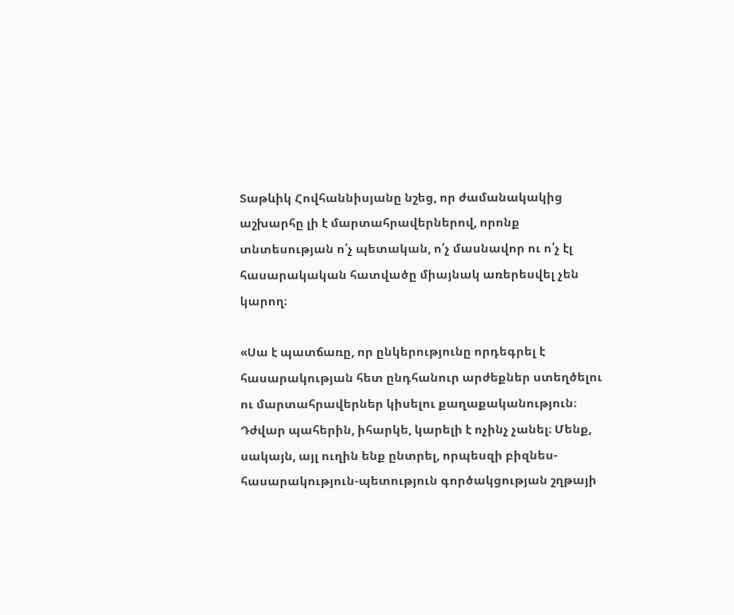Տաթևիկ Հովհաննիսյանը նշեց, որ ժամանակակից աշխարհը լի է մարտահրավերներով, որոնք տնտեսության ո՛չ պետական, ո՛չ մասնավոր ու ո՛չ էլ հասարակական հատվածը միայնակ առերեսվել չեն կարող։

«Սա է պատճառը, որ ընկերությունը որդեգրել է հասարակության հետ ընդհանուր արժեքներ ստեղծելու ու մարտահրավերներ կիսելու քաղաքականություն։ Դժվար պահերին, իհարկե, կարելի է ոչինչ չանել։ Մենք, սակայն, այլ ուղին ենք ընտրել, որպեսզի բիզնես-հասարակություն-պետություն գործակցության շղթայի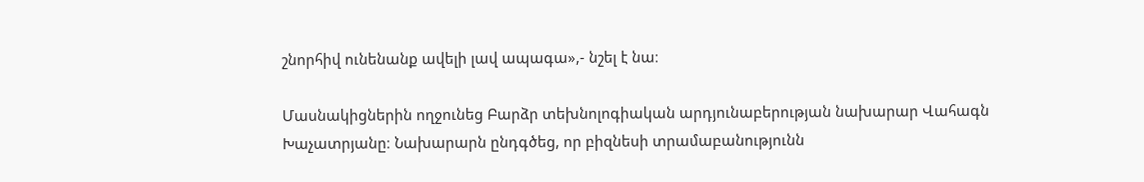շնորհիվ ունենանք ավելի լավ ապագա»,- նշել է նա։

Մասնակիցներին ողջունեց Բարձր տեխնոլոգիական արդյունաբերության նախարար Վահագն Խաչատրյանը։ Նախարարն ընդգծեց, որ բիզնեսի տրամաբանությունն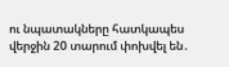ու նպատակները հատկապես վերջին 20 տարում փոխվել են․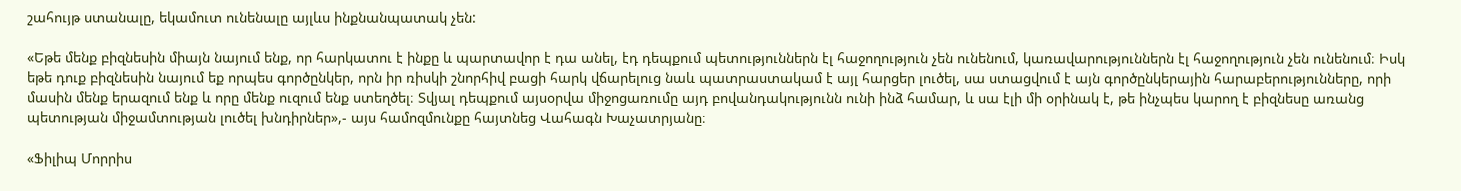շահույթ ստանալը, եկամուտ ունենալը այլևս ինքնանպատակ չեն:

«Եթե մենք բիզնեսին միայն նայում ենք, որ հարկատու է ինքը և պարտավոր է դա անել, էդ դեպքում պետություններն էլ հաջողություն չեն ունենում, կառավարություններն էլ հաջողություն չեն ունենում։ Իսկ եթե դուք բիզնեսին նայում եք որպես գործընկեր, որն իր ռիսկի շնորհիվ բացի հարկ վճարելուց նաև պատրաստակամ է այլ հարցեր լուծել, սա ստացվում է այն գործընկերային հարաբերությունները, որի մասին մենք երազում ենք և որը մենք ուզում ենք ստեղծել։ Տվյալ դեպքում այսօրվա միջոցառումը այդ բովանդակությունն ունի ինձ համար, և սա էլի մի օրինակ է, թե ինչպես կարող է բիզնեսը առանց պետության միջամտության լուծել խնդիրներ»,- այս համոզմունքը հայտնեց Վահագն Խաչատրյանը։

«Ֆիլիպ Մորրիս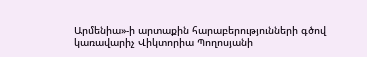Արմենիա»-ի արտաքին հարաբերությունների գծով  կառավարիչ Վիկտորիա Պողոսյանի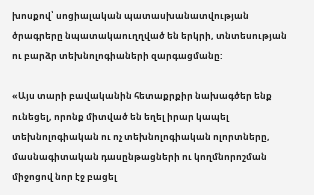խոսքով՝ սոցիալական պատասխանատվության ծրագրերը նպատակաուղղված են երկրի, տնտեսության ու բարձր տեխնոլոգիաների զարգացմանը:

«Այս տարի բավականին հետաքրքիր նախագծեր ենք ունեցել, որոնք միտված են եղել իրար կապել տեխնոլոգիական ու ոչ տեխնոլոգիական ոլորտները, մասնագիտական դասընթացների ու կողմնորոշման միջոցով նոր էջ բացել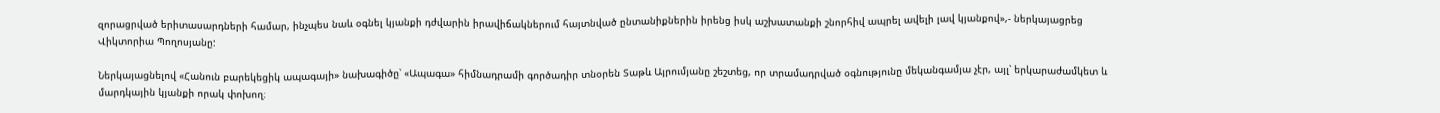զորացրված երիտասարդների համար, ինչպես նաև օգնել կյանքի դժվարին իրավիճակներում հայտնված ընտանիքներին իրենց իսկ աշխատանքի շնորհիվ ապրել ավելի լավ կյանքով»,- ներկայացրեց Վիկտորիա Պողոսյանը:

Ներկայացնելով «Հանուն բարեկեցիկ ապագայի» նախագիծը՝ «Ապագա» հիմնադրամի գործադիր տնօրեն Տաթև Այրումյանը շեշտեց, որ տրամադրված օգնությունը մեկանգամյա չէր, այլ՝ երկարաժամկետ և մարդկային կյանքի որակ փոխող։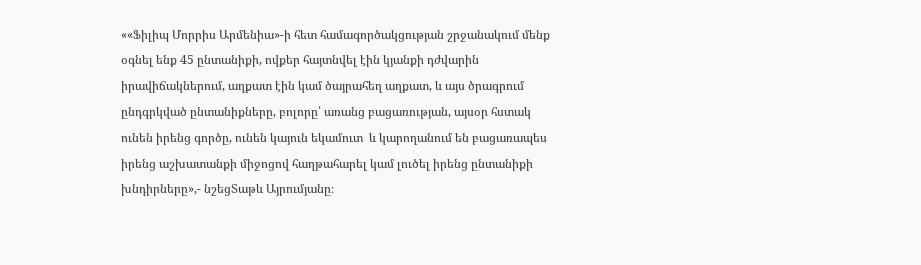««Ֆիլիպ Մորրիս Արմենիա»-ի հետ համագործակցության շրջանակում մենք օգնել ենք 45 ընտանիքի, ովքեր հայտնվել էին կյանքի դժվարին իրավիճակներում, աղքատ էին կամ ծայրահեղ աղքատ, և այս ծրագրում ընդգրկված ընտանիքները, բոլորը՝ առանց բացառության, այսօր հստակ ունեն իրենց գործը, ունեն կայուն եկամուտ  և կարողանում են բացառապես իրենց աշխատանքի միջոցով հաղթահարել կամ լուծել իրենց ընտանիքի խնդիրները»,- նշեցՏաթև Այրումյանը։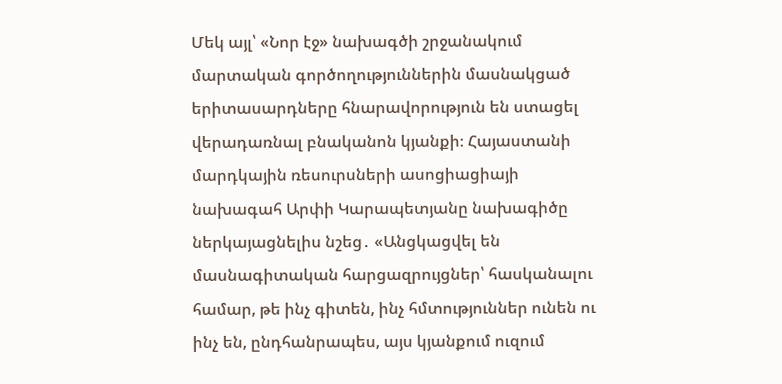Մեկ այլ՝ «Նոր էջ» նախագծի շրջանակում մարտական գործողություններին մասնակցած երիտասարդները հնարավորություն են ստացել վերադառնալ բնականոն կյանքի։ Հայաստանի մարդկային ռեսուրսների ասոցիացիայի նախագահ Արփի Կարապետյանը նախագիծը ներկայացնելիս նշեց․ «Անցկացվել են մասնագիտական հարցազրույցներ՝ հասկանալու համար, թե ինչ գիտեն, ինչ հմտություններ ունեն ու ինչ են, ընդհանրապես, այս կյանքում ուզում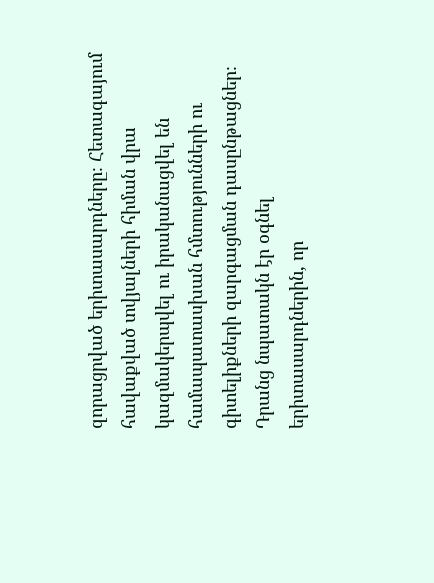զորացրված երիտասարդները։ Հետագայում հավաքված տվյալների հիման վրա կազմակերպվել ու իրականացվել են համապատասխան հմտությունների ու գիտելիքների զարգացման դասընթացներ։ Դրանց նպատակն էր օգնել երիտասարդներին, որ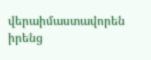վերաիմաստավորեն իրենց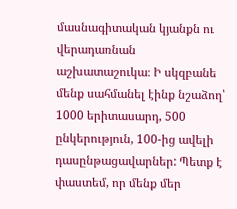մասնագիտական կյանքն ու վերադառնան աշխատաշուկա։ Ի սկզբանե մենք սահմանել էինք նշաձող՝ 1000 երիտասարդ, 500 ընկերություն, 100-ից ավելի դասընթացավարներ: Պետք է փաստեմ, որ մենք մեր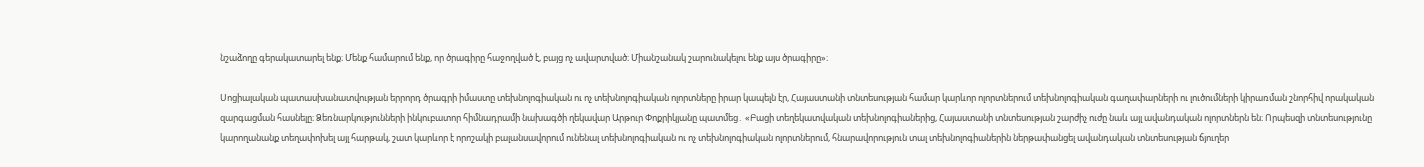նշաձողը գերակատարել ենք։ Մենք համարում ենք, որ ծրագիրը հաջողված է, բայց ոչ ավարտված։ Միանշանակ շարունակելու ենք այս ծրագիրը»։

Սոցիալական պատասխանատվության երրորդ ծրագրի իմաստը տեխնոլոգիական ու ոչ տեխնոլոգիական ոլորտները իրար կապելն էր, Հայաստանի տնտեսության համար կարևոր ոլորտներում տեխնոլոգիական գաղափարների ու լուծումների կիրառման շնորհիվ որակական զարգացման հասնելը։ Ձեռնարկությունների ինկուբատոր հիմնադրամի նախագծի ղեկավար Արթուր Փոքրիկյանը պատմեց․ «Բացի տեղեկատվական տեխնոլոգիաներից, Հայաստանի տնտեսության շարժիչ ուժը նաև այլ ավանդական ոլորտներն են։ Որպեսզի տնտեսությունը կարողանանք տեղափոխել այլ հարթակ, շատ կարևոր է որոշակի բալանսավորում ունենալ տեխնոլոգիական ու ոչ տեխնոլոգիական ոլորտներում, հնարավորություն տալ տեխնոլոգիաներին ներթափանցել ավանդական տնտեսության ճյուղեր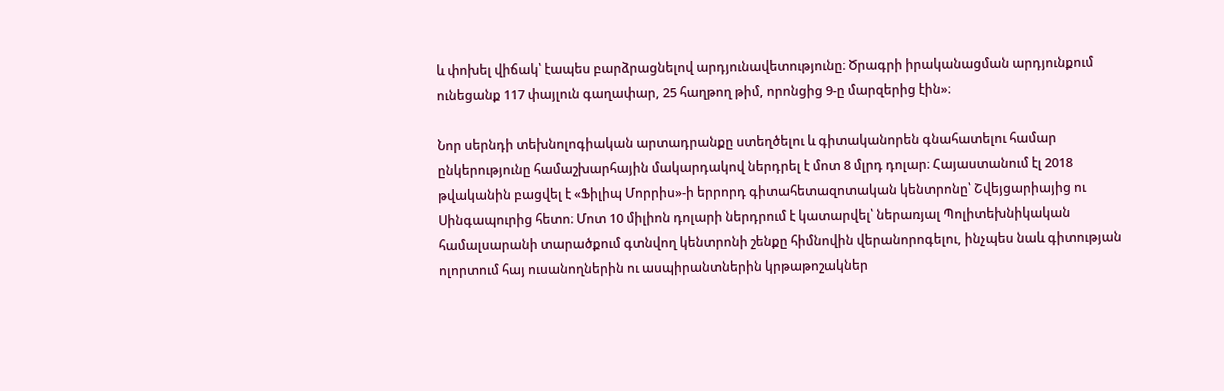և փոխել վիճակ՝ էապես բարձրացնելով արդյունավետությունը։ Ծրագրի իրականացման արդյունքում ունեցանք 117 փայլուն գաղափար, 25 հաղթող թիմ, որոնցից 9-ը մարզերից էին»։

Նոր սերնդի տեխնոլոգիական արտադրանքը ստեղծելու և գիտականորեն գնահատելու համար ընկերությունը համաշխարհային մակարդակով ներդրել է մոտ 8 մլրդ դոլար։ Հայաստանում էլ 2018 թվականին բացվել է «Ֆիլիպ Մորրիս»-ի երրորդ գիտահետազոտական կենտրոնը՝ Շվեյցարիայից ու Սինգապուրից հետո։ Մոտ 10 միլիոն դոլարի ներդրում է կատարվել՝ ներառյալ Պոլիտեխնիկական համալսարանի տարածքում գտնվող կենտրոնի շենքը հիմնովին վերանորոգելու, ինչպես նաև գիտության ոլորտում հայ ուսանողներին ու ասպիրանտներին կրթաթոշակներ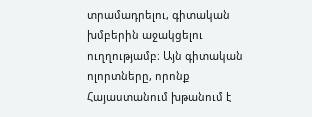տրամադրելու, գիտական խմբերին աջակցելու ուղղությամբ։ Այն գիտական ոլորտները, որոնք Հայաստանում խթանում է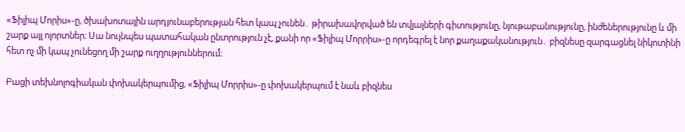«Ֆիլիպ Մորիս»-ը, ծխախոտային արդյունաբերության հետ կապ չունեն․ թիրախավորված են տվյալների գիտությունը, նյութաբանությունը, ինժեներությունը և մի շարք այլ ոլորտներ։ Սա նույնպես պատահական ընտրություն չէ, քանի որ «Ֆիլիպ Մորրիս»-ը որդեգրել է նոր քաղաքականություն․ բիզնեսը զարգացնել նիկոտինի հետ ոչ մի կապ չունեցող մի շարք ուղղություններում։

Բացի տեխնոլոգիական փոխակերպումից, «Ֆիլիպ Մորրիս»-ը փոխակերպում է նաև բիզնես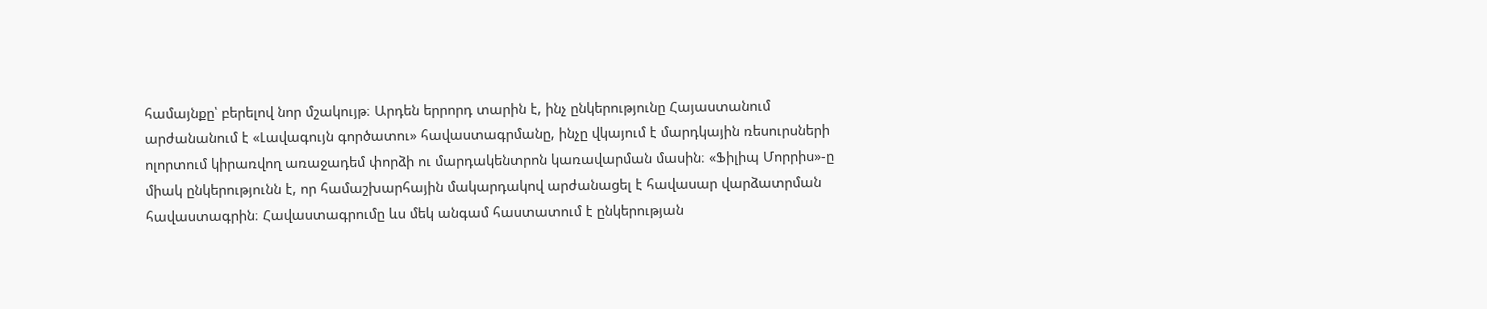համայնքը՝ բերելով նոր մշակույթ։ Արդեն երրորդ տարին է, ինչ ընկերությունը Հայաստանում արժանանում է «Լավագույն գործատու» հավաստագրմանը, ինչը վկայում է մարդկային ռեսուրսների ոլորտում կիրառվող առաջադեմ փորձի ու մարդակենտրոն կառավարման մասին։ «Ֆիլիպ Մորրիս»-ը միակ ընկերությունն է, որ համաշխարհային մակարդակով արժանացել է հավասար վարձատրման հավաստագրին։ Հավաստագրումը ևս մեկ անգամ հաստատում է ընկերության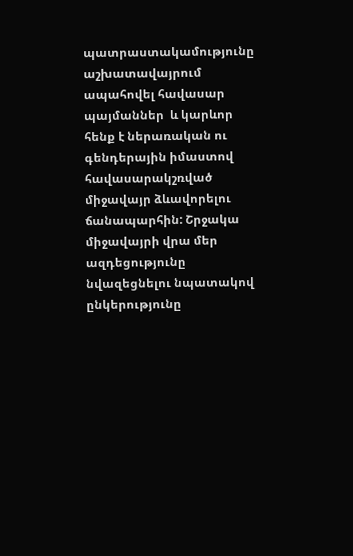պատրաստակամությունը աշխատավայրում ապահովել հավասար պայմաններ  և կարևոր հենք է ներառական ու գենդերային իմաստով հավասարակշռված միջավայր ձևավորելու ճանապարհին: Շրջակա միջավայրի վրա մեր ազդեցությունը նվազեցնելու նպատակով ընկերությունը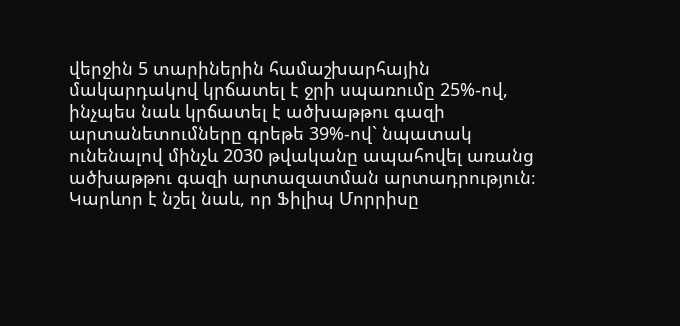վերջին 5 տարիներին համաշխարհային մակարդակով կրճատել է ջրի սպառումը 25%-ով, ինչպես նաև կրճատել է ածխաթթու գազի արտանետումները գրեթե 39%-ով` նպատակ ունենալով մինչև 2030 թվականը ապահովել առանց ածխաթթու գազի արտազատման արտադրություն։ Կարևոր է նշել նաև, որ Ֆիլիպ Մորրիսը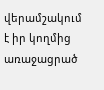վերամշակում է իր կողմից առաջացրած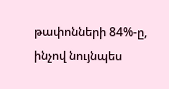թափոնների 84%-ը, ինչով նույնպես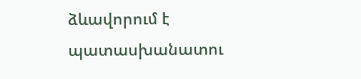ձևավորում է պատասխանատու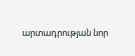արտադրության նոր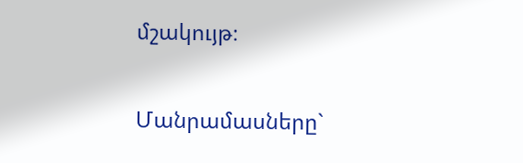մշակույթ։

Մանրամասները`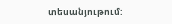տեսանյութում: